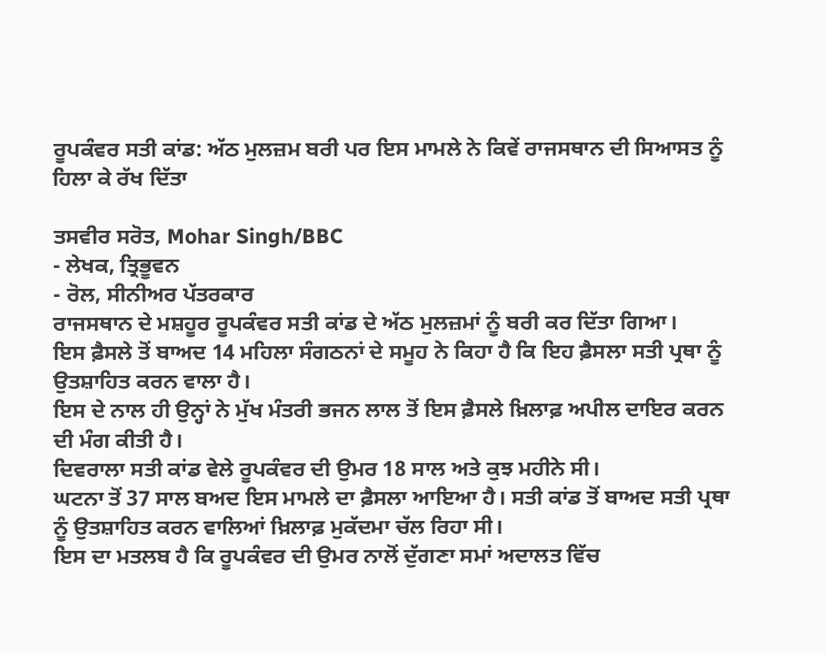ਰੂਪਕੰਵਰ ਸਤੀ ਕਾਂਡ: ਅੱਠ ਮੁਲਜ਼ਮ ਬਰੀ ਪਰ ਇਸ ਮਾਮਲੇ ਨੇ ਕਿਵੇਂ ਰਾਜਸਥਾਨ ਦੀ ਸਿਆਸਤ ਨੂੰ ਹਿਲਾ ਕੇ ਰੱਖ ਦਿੱਤਾ

ਤਸਵੀਰ ਸਰੋਤ, Mohar Singh/BBC
- ਲੇਖਕ, ਤ੍ਰਿਭੂਵਨ
- ਰੋਲ, ਸੀਨੀਅਰ ਪੱਤਰਕਾਰ
ਰਾਜਸਥਾਨ ਦੇ ਮਸ਼ਹੂਰ ਰੂਪਕੰਵਰ ਸਤੀ ਕਾਂਡ ਦੇ ਅੱਠ ਮੁਲਜ਼ਮਾਂ ਨੂੰ ਬਰੀ ਕਰ ਦਿੱਤਾ ਗਿਆ।
ਇਸ ਫ਼ੈਸਲੇ ਤੋਂ ਬਾਅਦ 14 ਮਹਿਲਾ ਸੰਗਠਨਾਂ ਦੇ ਸਮੂਹ ਨੇ ਕਿਹਾ ਹੈ ਕਿ ਇਹ ਫ਼ੈਸਲਾ ਸਤੀ ਪ੍ਰਥਾ ਨੂੰ ਉਤਸ਼ਾਹਿਤ ਕਰਨ ਵਾਲਾ ਹੈ।
ਇਸ ਦੇ ਨਾਲ ਹੀ ਉਨ੍ਹਾਂ ਨੇ ਮੁੱਖ ਮੰਤਰੀ ਭਜਨ ਲਾਲ ਤੋਂ ਇਸ ਫ਼ੈਸਲੇ ਖ਼ਿਲਾਫ਼ ਅਪੀਲ ਦਾਇਰ ਕਰਨ ਦੀ ਮੰਗ ਕੀਤੀ ਹੈ।
ਦਿਵਰਾਲਾ ਸਤੀ ਕਾਂਡ ਵੇਲੇ ਰੂਪਕੰਵਰ ਦੀ ਉਮਰ 18 ਸਾਲ ਅਤੇ ਕੁਝ ਮਹੀਨੇ ਸੀ।
ਘਟਨਾ ਤੋਂ 37 ਸਾਲ ਬਅਦ ਇਸ ਮਾਮਲੇ ਦਾ ਫ਼ੈਸਲਾ ਆਇਆ ਹੈ। ਸਤੀ ਕਾਂਡ ਤੋਂ ਬਾਅਦ ਸਤੀ ਪ੍ਰਥਾ ਨੂੰ ਉਤਸ਼ਾਹਿਤ ਕਰਨ ਵਾਲਿਆਂ ਖ਼ਿਲਾਫ਼ ਮੁਕੱਦਮਾ ਚੱਲ ਰਿਹਾ ਸੀ।
ਇਸ ਦਾ ਮਤਲਬ ਹੈ ਕਿ ਰੂਪਕੰਵਰ ਦੀ ਉਮਰ ਨਾਲੋਂ ਦੁੱਗਣਾ ਸਮਾਂ ਅਦਾਲਤ ਵਿੱਚ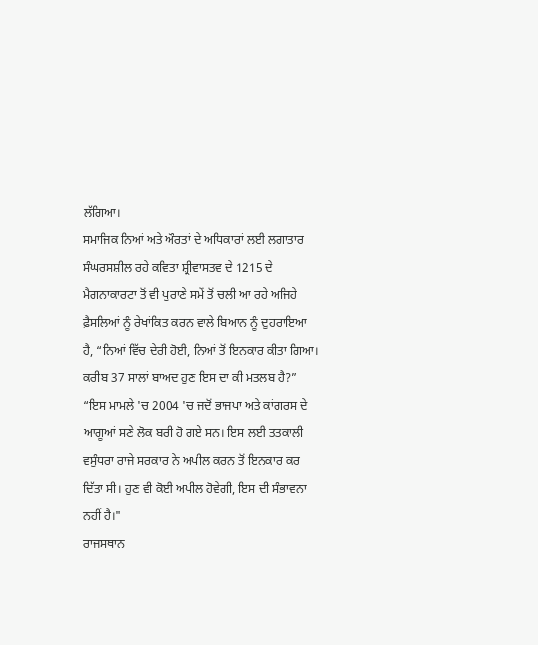ਲੱਗਿਆ।
ਸਮਾਜਿਕ ਨਿਆਂ ਅਤੇ ਔਰਤਾਂ ਦੇ ਅਧਿਕਾਰਾਂ ਲਈ ਲਗਾਤਾਰ ਸੰਘਰਸਸ਼ੀਲ ਰਹੇ ਕਵਿਤਾ ਸ਼੍ਰੀਵਾਸਤਵ ਦੇ 1215 ਦੇ ਮੈਗਨਾਕਾਰਟਾ ਤੋਂ ਵੀ ਪੁਰਾਣੇ ਸਮੇਂ ਤੋਂ ਚਲੀ ਆ ਰਹੇ ਅਜਿਹੇ ਫ਼ੈਸਲਿਆਂ ਨੂੰ ਰੇਖਾਂਕਿਤ ਕਰਨ ਵਾਲੇ ਬਿਆਨ ਨੂੰ ਦੁਹਰਾਇਆ ਹੈ, “ਨਿਆਂ ਵਿੱਚ ਦੇਰੀ ਹੋਈ, ਨਿਆਂ ਤੋਂ ਇਨਕਾਰ ਕੀਤਾ ਗਿਆ। ਕਰੀਬ 37 ਸਾਲਾਂ ਬਾਅਦ ਹੁਣ ਇਸ ਦਾ ਕੀ ਮਤਲਬ ਹੈ?”
“ਇਸ ਮਾਮਲੇ 'ਚ 2004 'ਚ ਜਦੋਂ ਭਾਜਪਾ ਅਤੇ ਕਾਂਗਰਸ ਦੇ ਆਗੂਆਂ ਸਣੇ ਲੋਕ ਬਰੀ ਹੋ ਗਏ ਸਨ। ਇਸ ਲਈ ਤਤਕਾਲੀ ਵਸੁੰਧਰਾ ਰਾਜੇ ਸਰਕਾਰ ਨੇ ਅਪੀਲ ਕਰਨ ਤੋਂ ਇਨਕਾਰ ਕਰ ਦਿੱਤਾ ਸੀ। ਹੁਣ ਵੀ ਕੋਈ ਅਪੀਲ ਹੋਵੇਗੀ, ਇਸ ਦੀ ਸੰਭਾਵਨਾ ਨਹੀਂ ਹੈ।"
ਰਾਜਸਥਾਨ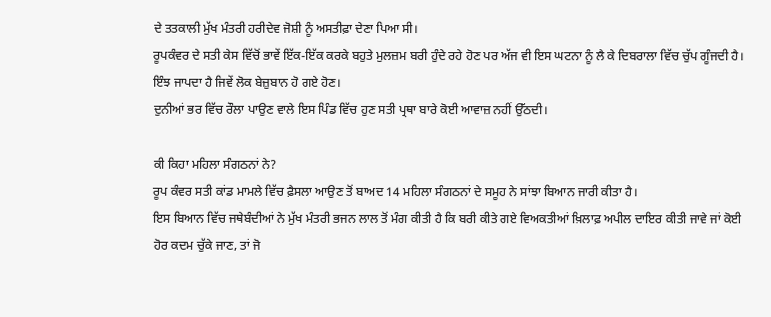ਦੇ ਤਤਕਾਲੀ ਮੁੱਖ ਮੰਤਰੀ ਹਰੀਦੇਵ ਜੋਸ਼ੀ ਨੂੰ ਅਸਤੀਫ਼ਾ ਦੇਣਾ ਪਿਆ ਸੀ।
ਰੂਪਕੰਵਰ ਦੇ ਸਤੀ ਕੇਸ ਵਿੱਚੋਂ ਭਾਵੇਂ ਇੱਕ-ਇੱਕ ਕਰਕੇ ਬਹੁਤੇ ਮੁਲਜ਼ਮ ਬਰੀ ਹੁੰਦੇ ਰਹੇ ਹੋਣ ਪਰ ਅੱਜ ਵੀ ਇਸ ਘਟਨਾ ਨੂੰ ਲੈ ਕੇ ਦਿਬਰਾਲਾ ਵਿੱਚ ਚੁੱਪ ਗੂੰਜਦੀ ਹੈ।
ਇੰਝ ਜਾਪਦਾ ਹੈ ਜਿਵੇਂ ਲੋਕ ਬੇਜ਼ੁਬਾਨ ਹੋ ਗਏ ਹੋਣ।
ਦੁਨੀਆਂ ਭਰ ਵਿੱਚ ਰੌਲਾ ਪਾਉਣ ਵਾਲੇ ਇਸ ਪਿੰਡ ਵਿੱਚ ਹੁਣ ਸਤੀ ਪ੍ਰਥਾ ਬਾਰੇ ਕੋਈ ਆਵਾਜ਼ ਨਹੀਂ ਉੱਠਦੀ।

ਕੀ ਕਿਹਾ ਮਹਿਲਾ ਸੰਗਠਨਾਂ ਨੇ?
ਰੂਪ ਕੰਵਰ ਸਤੀ ਕਾਂਡ ਮਾਮਲੇ ਵਿੱਚ ਫ਼ੈਸਲਾ ਆਉਣ ਤੋਂ ਬਾਅਦ 14 ਮਹਿਲਾ ਸੰਗਠਨਾਂ ਦੇ ਸਮੂਹ ਨੇ ਸਾਂਝਾ ਬਿਆਨ ਜਾਰੀ ਕੀਤਾ ਹੈ।
ਇਸ ਬਿਆਨ ਵਿੱਚ ਜਥੇਬੰਦੀਆਂ ਨੇ ਮੁੱਖ ਮੰਤਰੀ ਭਜਨ ਲਾਲ ਤੋਂ ਮੰਗ ਕੀਤੀ ਹੈ ਕਿ ਬਰੀ ਕੀਤੇ ਗਏ ਵਿਅਕਤੀਆਂ ਖ਼ਿਲਾਫ਼ ਅਪੀਲ ਦਾਇਰ ਕੀਤੀ ਜਾਵੇ ਜਾਂ ਕੋਈ ਹੋਰ ਕਦਮ ਚੁੱਕੇ ਜਾਣ, ਤਾਂ ਜੋ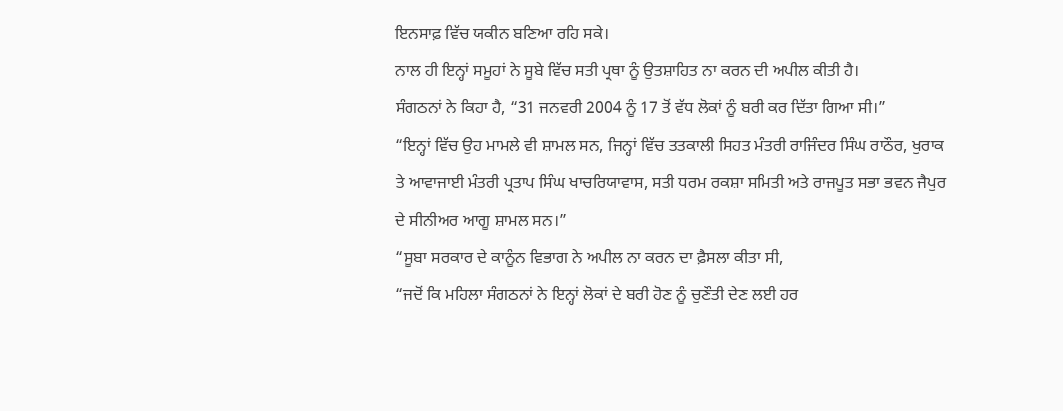ਇਨਸਾਫ਼ ਵਿੱਚ ਯਕੀਨ ਬਣਿਆ ਰਹਿ ਸਕੇ।
ਨਾਲ ਹੀ ਇਨ੍ਹਾਂ ਸਮੂਹਾਂ ਨੇ ਸੂਬੇ ਵਿੱਚ ਸਤੀ ਪ੍ਰਥਾ ਨੂੰ ਉਤਸ਼ਾਹਿਤ ਨਾ ਕਰਨ ਦੀ ਅਪੀਲ ਕੀਤੀ ਹੈ।
ਸੰਗਠਨਾਂ ਨੇ ਕਿਹਾ ਹੈ, “31 ਜਨਵਰੀ 2004 ਨੂੰ 17 ਤੋਂ ਵੱਧ ਲੋਕਾਂ ਨੂੰ ਬਰੀ ਕਰ ਦਿੱਤਾ ਗਿਆ ਸੀ।”
“ਇਨ੍ਹਾਂ ਵਿੱਚ ਉਹ ਮਾਮਲੇ ਵੀ ਸ਼ਾਮਲ ਸਨ, ਜਿਨ੍ਹਾਂ ਵਿੱਚ ਤਤਕਾਲੀ ਸਿਹਤ ਮੰਤਰੀ ਰਾਜਿੰਦਰ ਸਿੰਘ ਰਾਠੌਰ, ਖੁਰਾਕ ਤੇ ਆਵਾਜਾਈ ਮੰਤਰੀ ਪ੍ਰਤਾਪ ਸਿੰਘ ਖਾਚਰਿਯਾਵਾਸ, ਸਤੀ ਧਰਮ ਰਕਸ਼ਾ ਸਮਿਤੀ ਅਤੇ ਰਾਜਪੂਤ ਸਭਾ ਭਵਨ ਜੈਪੁਰ ਦੇ ਸੀਨੀਅਰ ਆਗੂ ਸ਼ਾਮਲ ਸਨ।”
“ਸੂਬਾ ਸਰਕਾਰ ਦੇ ਕਾਨੂੰਨ ਵਿਭਾਗ ਨੇ ਅਪੀਲ ਨਾ ਕਰਨ ਦਾ ਫ਼ੈਸਲਾ ਕੀਤਾ ਸੀ,
“ਜਦੋਂ ਕਿ ਮਹਿਲਾ ਸੰਗਠਨਾਂ ਨੇ ਇਨ੍ਹਾਂ ਲੋਕਾਂ ਦੇ ਬਰੀ ਹੋਣ ਨੂੰ ਚੁਣੌਤੀ ਦੇਣ ਲਈ ਹਰ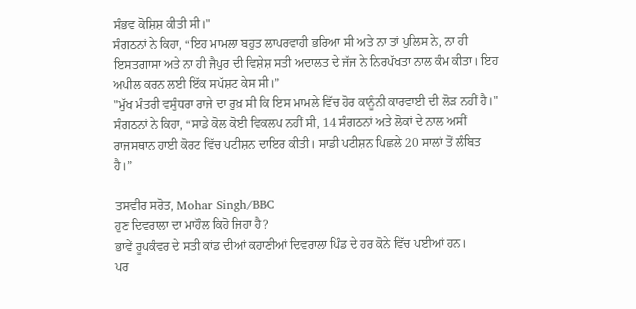ਸੰਭਵ ਕੋਸ਼ਿਸ਼ ਕੀਤੀ ਸੀ।"
ਸੰਗਠਨਾਂ ਨੇ ਕਿਹਾ, “ਇਹ ਮਾਮਲਾ ਬਹੁਤ ਲਾਪਰਵਾਹੀ ਭਰਿਆ ਸੀ ਅਤੇ ਨਾ ਤਾਂ ਪੁਲਿਸ ਨੇ, ਨਾ ਹੀ ਇਸਤਗਾਸਾ ਅਤੇ ਨਾ ਹੀ ਜੈਪੁਰ ਦੀ ਵਿਸ਼ੇਸ਼ ਸਤੀ ਅਦਾਲਤ ਦੇ ਜੱਜ ਨੇ ਨਿਰਪੱਖਤਾ ਨਾਲ ਕੰਮ ਕੀਤਾ। ਇਹ ਅਪੀਲ ਕਰਨ ਲਈ ਇੱਕ ਸਪੱਸ਼ਟ ਕੇਸ ਸੀ।”
"ਮੁੱਖ ਮੰਤਰੀ ਵਸੁੰਧਰਾ ਰਾਜੇ ਦਾ ਰੁਖ਼ ਸੀ ਕਿ ਇਸ ਮਾਮਲੇ ਵਿੱਚ ਹੋਰ ਕਾਨੂੰਨੀ ਕਾਰਵਾਈ ਦੀ ਲੋੜ ਨਹੀਂ ਹੈ।"
ਸੰਗਠਨਾਂ ਨੇ ਕਿਹਾ, “ਸਾਡੇ ਕੋਲ ਕੋਈ ਵਿਕਲਪ ਨਹੀਂ ਸੀ, 14 ਸੰਗਠਨਾਂ ਅਤੇ ਲੋਕਾਂ ਦੇ ਨਾਲ ਅਸੀਂ ਰਾਜਸਥਾਨ ਹਾਈ ਕੋਰਟ ਵਿੱਚ ਪਟੀਸ਼ਨ ਦਾਇਰ ਕੀਤੀ। ਸਾਡੀ ਪਟੀਸ਼ਨ ਪਿਛਲੇ 20 ਸਾਲਾਂ ਤੋਂ ਲੰਬਿਤ ਹੈ।”

ਤਸਵੀਰ ਸਰੋਤ, Mohar Singh/BBC
ਹੁਣ ਦਿਵਰਾਲਾ ਦਾ ਮਾਹੌਲ ਕਿਹੋ ਜਿਹਾ ਹੈ?
ਭਾਵੇਂ ਰੂਪਕੰਵਰ ਦੇ ਸਤੀ ਕਾਂਡ ਦੀਆਂ ਕਹਾਣੀਆਂ ਦਿਵਰਾਲਾ ਪਿੰਡ ਦੇ ਹਰ ਕੋਨੇ ਵਿੱਚ ਪਈਆਂ ਹਨ।
ਪਰ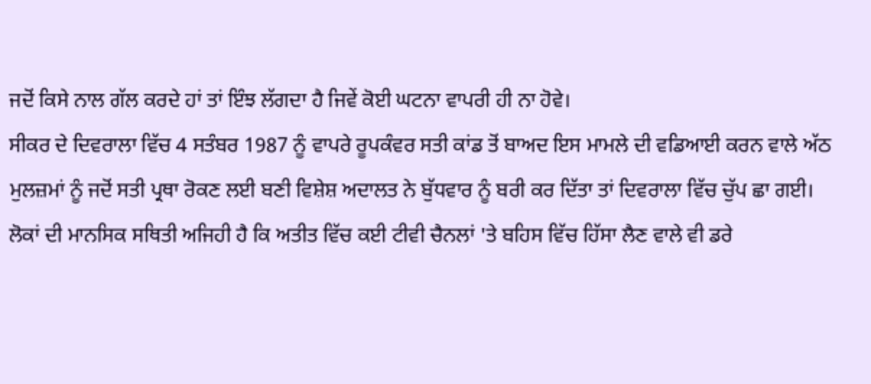ਜਦੋਂ ਕਿਸੇ ਨਾਲ ਗੱਲ ਕਰਦੇ ਹਾਂ ਤਾਂ ਇੰਝ ਲੱਗਦਾ ਹੈ ਜਿਵੇਂ ਕੋਈ ਘਟਨਾ ਵਾਪਰੀ ਹੀ ਨਾ ਹੋਵੇ।
ਸੀਕਰ ਦੇ ਦਿਵਰਾਲਾ ਵਿੱਚ 4 ਸਤੰਬਰ 1987 ਨੂੰ ਵਾਪਰੇ ਰੂਪਕੰਵਰ ਸਤੀ ਕਾਂਡ ਤੋਂ ਬਾਅਦ ਇਸ ਮਾਮਲੇ ਦੀ ਵਡਿਆਈ ਕਰਨ ਵਾਲੇ ਅੱਠ ਮੁਲਜ਼ਮਾਂ ਨੂੰ ਜਦੋਂ ਸਤੀ ਪ੍ਰਥਾ ਰੋਕਣ ਲਈ ਬਣੀ ਵਿਸ਼ੇਸ਼ ਅਦਾਲਤ ਨੇ ਬੁੱਧਵਾਰ ਨੂੰ ਬਰੀ ਕਰ ਦਿੱਤਾ ਤਾਂ ਦਿਵਰਾਲਾ ਵਿੱਚ ਚੁੱਪ ਛਾ ਗਈ।
ਲੋਕਾਂ ਦੀ ਮਾਨਸਿਕ ਸਥਿਤੀ ਅਜਿਹੀ ਹੈ ਕਿ ਅਤੀਤ ਵਿੱਚ ਕਈ ਟੀਵੀ ਚੈਨਲਾਂ 'ਤੇ ਬਹਿਸ ਵਿੱਚ ਹਿੱਸਾ ਲੈਣ ਵਾਲੇ ਵੀ ਡਰੇ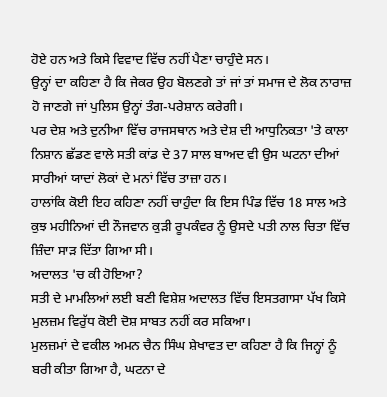ਹੋਏ ਹਨ ਅਤੇ ਕਿਸੇ ਵਿਵਾਦ ਵਿੱਚ ਨਹੀਂ ਪੈਣਾ ਚਾਹੁੰਦੇ ਸਨ।
ਉਨ੍ਹਾਂ ਦਾ ਕਹਿਣਾ ਹੈ ਕਿ ਜੇਕਰ ਉਹ ਬੋਲਣਗੇ ਤਾਂ ਜਾਂ ਤਾਂ ਸਮਾਜ ਦੇ ਲੋਕ ਨਾਰਾਜ਼ ਹੋ ਜਾਣਗੇ ਜਾਂ ਪੁਲਿਸ ਉਨ੍ਹਾਂ ਤੰਗ-ਪਰੇਸ਼ਾਨ ਕਰੇਗੀ।
ਪਰ ਦੇਸ਼ ਅਤੇ ਦੁਨੀਆ ਵਿੱਚ ਰਾਜਸਥਾਨ ਅਤੇ ਦੇਸ਼ ਦੀ ਆਧੁਨਿਕਤਾ 'ਤੇ ਕਾਲਾ ਨਿਸ਼ਾਨ ਛੱਡਣ ਵਾਲੇ ਸਤੀ ਕਾਂਡ ਦੇ 37 ਸਾਲ ਬਾਅਦ ਵੀ ਉਸ ਘਟਨਾ ਦੀਆਂ ਸਾਰੀਆਂ ਯਾਦਾਂ ਲੋਕਾਂ ਦੇ ਮਨਾਂ ਵਿੱਚ ਤਾਜ਼ਾ ਹਨ।
ਹਾਲਾਂਕਿ ਕੋਈ ਇਹ ਕਹਿਣਾ ਨਹੀਂ ਚਾਹੁੰਦਾ ਕਿ ਇਸ ਪਿੰਡ ਵਿੱਚ 18 ਸਾਲ ਅਤੇ ਕੁਝ ਮਹੀਨਿਆਂ ਦੀ ਨੌਜਵਾਨ ਕੁੜੀ ਰੂਪਕੰਵਰ ਨੂੰ ਉਸਦੇ ਪਤੀ ਨਾਲ ਚਿਤਾ ਵਿੱਚ ਜ਼ਿੰਦਾ ਸਾੜ ਦਿੱਤਾ ਗਿਆ ਸੀ।
ਅਦਾਲਤ 'ਚ ਕੀ ਹੋਇਆ?
ਸਤੀ ਦੇ ਮਾਮਲਿਆਂ ਲਈ ਬਣੀ ਵਿਸ਼ੇਸ਼ ਅਦਾਲਤ ਵਿੱਚ ਇਸਤਗਾਸਾ ਪੱਖ ਕਿਸੇ ਮੁਲਜ਼ਮ ਵਿਰੁੱਧ ਕੋਈ ਦੋਸ਼ ਸਾਬਤ ਨਹੀਂ ਕਰ ਸਕਿਆ।
ਮੁਲਜ਼ਮਾਂ ਦੇ ਵਕੀਲ ਅਮਨ ਚੈਨ ਸਿੰਘ ਸ਼ੇਖਾਵਤ ਦਾ ਕਹਿਣਾ ਹੈ ਕਿ ਜਿਨ੍ਹਾਂ ਨੂੰ ਬਰੀ ਕੀਤਾ ਗਿਆ ਹੈ, ਘਟਨਾ ਦੇ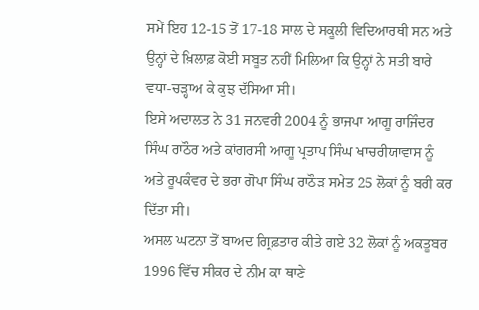ਸਮੇਂ ਇਹ 12-15 ਤੋਂ 17-18 ਸਾਲ ਦੇ ਸਕੂਲੀ ਵਿਦਿਆਰਥੀ ਸਨ ਅਤੇ ਉਨ੍ਹਾਂ ਦੇ ਖ਼ਿਲਾਫ਼ ਕੋਈ ਸਬੂਤ ਨਹੀਂ ਮਿਲਿਆ ਕਿ ਉਨ੍ਹਾਂ ਨੇ ਸਤੀ ਬਾਰੇ ਵਧਾ-ਚੜ੍ਹਾਅ ਕੇ ਕੁਝ ਦੱਸਿਆ ਸੀ।
ਇਸੇ ਅਦਾਲਤ ਨੇ 31 ਜਨਵਰੀ 2004 ਨੂੰ ਭਾਜਪਾ ਆਗੂ ਰਾਜਿੰਦਰ ਸਿੰਘ ਰਾਠੌਰ ਅਤੇ ਕਾਂਗਰਸੀ ਆਗੂ ਪ੍ਰਤਾਪ ਸਿੰਘ ਖਾਚਰੀਯਾਵਾਸ ਨੂੰ ਅਤੇ ਰੂਪਕੰਵਰ ਦੇ ਭਰਾ ਗੋਪਾ ਸਿੰਘ ਰਾਠੌੜ ਸਮੇਤ 25 ਲੋਕਾਂ ਨੂੰ ਬਰੀ ਕਰ ਦਿੱਤਾ ਸੀ।
ਅਸਲ ਘਟਨਾ ਤੋਂ ਬਾਅਦ ਗ੍ਰਿਫ਼ਤਾਰ ਕੀਤੇ ਗਏ 32 ਲੋਕਾਂ ਨੂੰ ਅਕਤੂਬਰ 1996 ਵਿੱਚ ਸੀਕਰ ਦੇ ਨੀਮ ਕਾ ਥਾਣੇ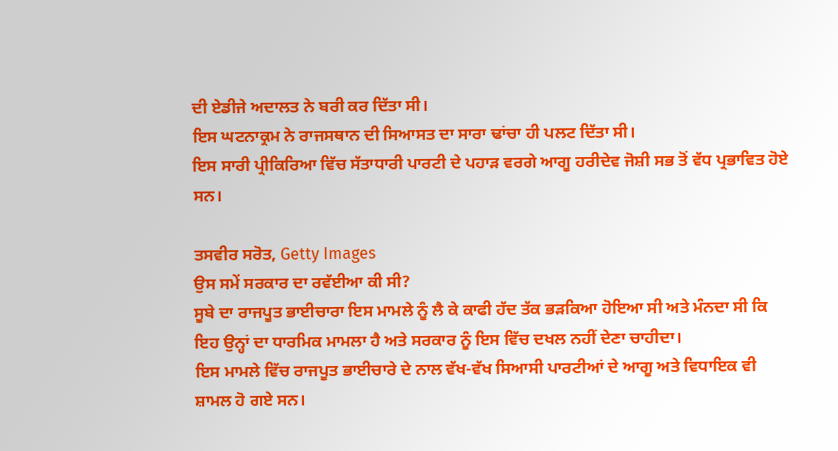ਦੀ ਏਡੀਜੇ ਅਦਾਲਤ ਨੇ ਬਰੀ ਕਰ ਦਿੱਤਾ ਸੀ।
ਇਸ ਘਟਨਾਕ੍ਰਮ ਨੇ ਰਾਜਸਥਾਨ ਦੀ ਸਿਆਸਤ ਦਾ ਸਾਰਾ ਢਾਂਚਾ ਹੀ ਪਲਟ ਦਿੱਤਾ ਸੀ।
ਇਸ ਸਾਰੀ ਪ੍ਰੀਕਿਰਿਆ ਵਿੱਚ ਸੱਤਾਧਾਰੀ ਪਾਰਟੀ ਦੇ ਪਹਾੜ ਵਰਗੇ ਆਗੂ ਹਰੀਦੇਵ ਜੋਸ਼ੀ ਸਭ ਤੋਂ ਵੱਧ ਪ੍ਰਭਾਵਿਤ ਹੋਏ ਸਨ।

ਤਸਵੀਰ ਸਰੋਤ, Getty Images
ਉਸ ਸਮੇਂ ਸਰਕਾਰ ਦਾ ਰਵੱਈਆ ਕੀ ਸੀ?
ਸੂਬੇ ਦਾ ਰਾਜਪੂਤ ਭਾਈਚਾਰਾ ਇਸ ਮਾਮਲੇ ਨੂੰ ਲੈ ਕੇ ਕਾਫੀ ਹੱਦ ਤੱਕ ਭੜਕਿਆ ਹੋਇਆ ਸੀ ਅਤੇ ਮੰਨਦਾ ਸੀ ਕਿ ਇਹ ਉਨ੍ਹਾਂ ਦਾ ਧਾਰਮਿਕ ਮਾਮਲਾ ਹੈ ਅਤੇ ਸਰਕਾਰ ਨੂੰ ਇਸ ਵਿੱਚ ਦਖਲ ਨਹੀਂ ਦੇਣਾ ਚਾਹੀਦਾ।
ਇਸ ਮਾਮਲੇ ਵਿੱਚ ਰਾਜਪੂਤ ਭਾਈਚਾਰੇ ਦੇ ਨਾਲ ਵੱਖ-ਵੱਖ ਸਿਆਸੀ ਪਾਰਟੀਆਂ ਦੇ ਆਗੂ ਅਤੇ ਵਿਧਾਇਕ ਵੀ ਸ਼ਾਮਲ ਹੋ ਗਏ ਸਨ।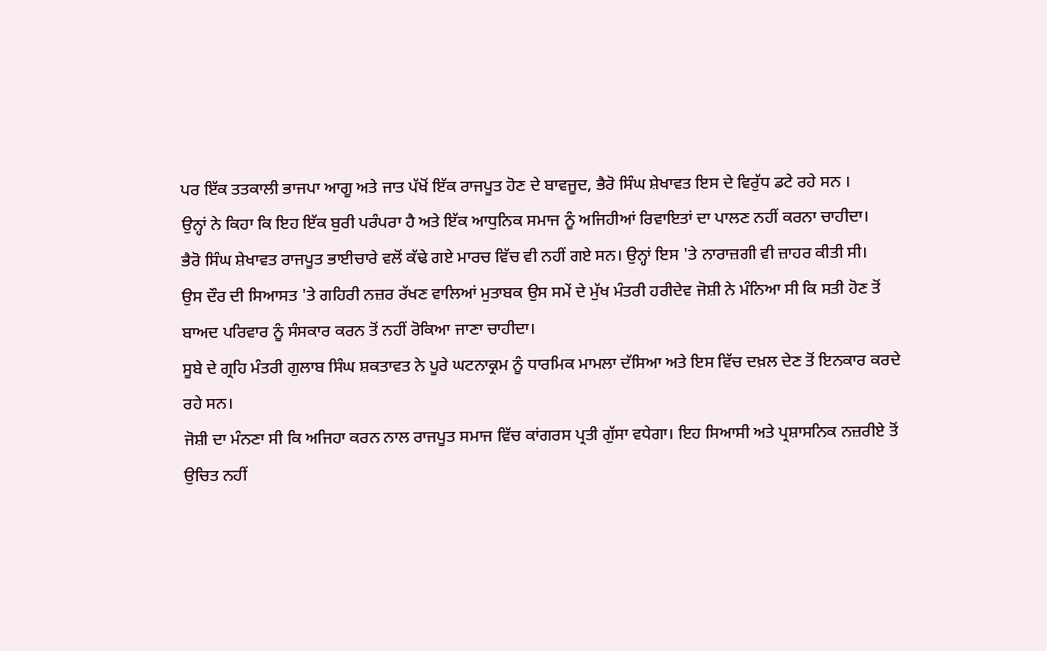ਪਰ ਇੱਕ ਤਤਕਾਲੀ ਭਾਜਪਾ ਆਗੂ ਅਤੇ ਜਾਤ ਪੱਖੋਂ ਇੱਕ ਰਾਜਪੂਤ ਹੋਣ ਦੇ ਬਾਵਜੂਦ, ਭੈਰੋ ਸਿੰਘ ਸ਼ੇਖਾਵਤ ਇਸ ਦੇ ਵਿਰੁੱਧ ਡਟੇ ਰਹੇ ਸਨ ।
ਉਨ੍ਹਾਂ ਨੇ ਕਿਹਾ ਕਿ ਇਹ ਇੱਕ ਬੁਰੀ ਪਰੰਪਰਾ ਹੈ ਅਤੇ ਇੱਕ ਆਧੁਨਿਕ ਸਮਾਜ ਨੂੰ ਅਜਿਹੀਆਂ ਰਿਵਾਇਤਾਂ ਦਾ ਪਾਲਣ ਨਹੀਂ ਕਰਨਾ ਚਾਹੀਦਾ।
ਭੈਰੋ ਸਿੰਘ ਸ਼ੇਖਾਵਤ ਰਾਜਪੂਤ ਭਾਈਚਾਰੇ ਵਲੋਂ ਕੱਢੇ ਗਏ ਮਾਰਚ ਵਿੱਚ ਵੀ ਨਹੀਂ ਗਏ ਸਨ। ਉਨ੍ਹਾਂ ਇਸ 'ਤੇ ਨਾਰਾਜ਼ਗੀ ਵੀ ਜ਼ਾਹਰ ਕੀਤੀ ਸੀ।
ਉਸ ਦੌਰ ਦੀ ਸਿਆਸਤ 'ਤੇ ਗਹਿਰੀ ਨਜ਼ਰ ਰੱਖਣ ਵਾਲਿਆਂ ਮੁਤਾਬਕ ਉਸ ਸਮੇਂ ਦੇ ਮੁੱਖ ਮੰਤਰੀ ਹਰੀਦੇਵ ਜੋਸ਼ੀ ਨੇ ਮੰਨਿਆ ਸੀ ਕਿ ਸਤੀ ਹੋਣ ਤੋਂ ਬਾਅਦ ਪਰਿਵਾਰ ਨੂੰ ਸੰਸਕਾਰ ਕਰਨ ਤੋਂ ਨਹੀਂ ਰੋਕਿਆ ਜਾਣਾ ਚਾਹੀਦਾ।
ਸੂਬੇ ਦੇ ਗ੍ਰਹਿ ਮੰਤਰੀ ਗੁਲਾਬ ਸਿੰਘ ਸ਼ਕਤਾਵਤ ਨੇ ਪੂਰੇ ਘਟਨਾਕ੍ਰਮ ਨੂੰ ਧਾਰਮਿਕ ਮਾਮਲਾ ਦੱਸਿਆ ਅਤੇ ਇਸ ਵਿੱਚ ਦਖ਼ਲ ਦੇਣ ਤੋਂ ਇਨਕਾਰ ਕਰਦੇ ਰਹੇ ਸਨ।
ਜੋਸ਼ੀ ਦਾ ਮੰਨਣਾ ਸੀ ਕਿ ਅਜਿਹਾ ਕਰਨ ਨਾਲ ਰਾਜਪੂਤ ਸਮਾਜ ਵਿੱਚ ਕਾਂਗਰਸ ਪ੍ਰਤੀ ਗੁੱਸਾ ਵਧੇਗਾ। ਇਹ ਸਿਆਸੀ ਅਤੇ ਪ੍ਰਸ਼ਾਸਨਿਕ ਨਜ਼ਰੀਏ ਤੋਂ ਉਚਿਤ ਨਹੀਂ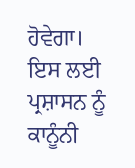ਹੋਵੇਗਾ।
ਇਸ ਲਈ ਪ੍ਰਸ਼ਾਸਨ ਨੂੰ ਕਾਨੂੰਨੀ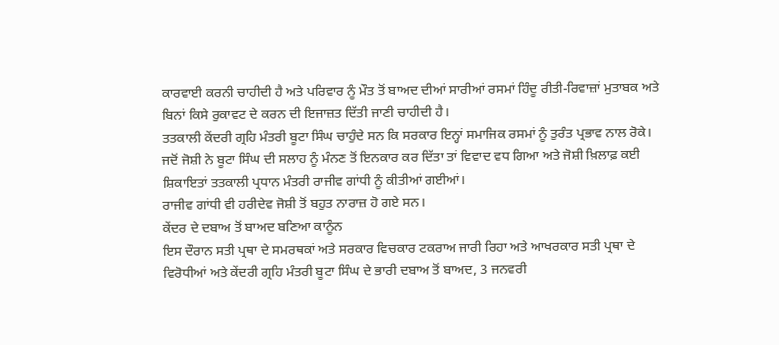ਕਾਰਵਾਈ ਕਰਨੀ ਚਾਹੀਦੀ ਹੈ ਅਤੇ ਪਰਿਵਾਰ ਨੂੰ ਮੌਤ ਤੋਂ ਬਾਅਦ ਦੀਆਂ ਸਾਰੀਆਂ ਰਸਮਾਂ ਹਿੰਦੂ ਰੀਤੀ-ਰਿਵਾਜ਼ਾਂ ਮੁਤਾਬਕ ਅਤੇ ਬਿਨਾਂ ਕਿਸੇ ਰੁਕਾਵਟ ਦੇ ਕਰਨ ਦੀ ਇਜਾਜ਼ਤ ਦਿੱਤੀ ਜਾਣੀ ਚਾਹੀਦੀ ਹੈ।
ਤਤਕਾਲੀ ਕੇਂਦਰੀ ਗ੍ਰਹਿ ਮੰਤਰੀ ਬੂਟਾ ਸਿੰਘ ਚਾਹੁੰਦੇ ਸਨ ਕਿ ਸਰਕਾਰ ਇਨ੍ਹਾਂ ਸਮਾਜਿਕ ਰਸਮਾਂ ਨੂੰ ਤੁਰੰਤ ਪ੍ਰਭਾਵ ਨਾਲ ਰੋਕੇ।
ਜਦੋਂ ਜੋਸ਼ੀ ਨੇ ਬੂਟਾ ਸਿੰਘ ਦੀ ਸਲਾਹ ਨੂੰ ਮੰਨਣ ਤੋਂ ਇਨਕਾਰ ਕਰ ਦਿੱਤਾ ਤਾਂ ਵਿਵਾਦ ਵਧ ਗਿਆ ਅਤੇ ਜੋਸ਼ੀ ਖ਼ਿਲਾਫ਼ ਕਈ ਸ਼ਿਕਾਇਤਾਂ ਤਤਕਾਲੀ ਪ੍ਰਧਾਨ ਮੰਤਰੀ ਰਾਜੀਵ ਗਾਂਧੀ ਨੂੰ ਕੀਤੀਆਂ ਗਈਆਂ।
ਰਾਜੀਵ ਗਾਂਧੀ ਵੀ ਹਰੀਦੇਵ ਜੋਸ਼ੀ ਤੋਂ ਬਹੁਤ ਨਾਰਾਜ਼ ਹੋ ਗਏ ਸਨ।
ਕੇਂਦਰ ਦੇ ਦਬਾਅ ਤੋਂ ਬਾਅਦ ਬਣਿਆ ਕਾਨੂੰਨ
ਇਸ ਦੌਰਾਨ ਸਤੀ ਪ੍ਰਥਾ ਦੇ ਸਮਰਥਕਾਂ ਅਤੇ ਸਰਕਾਰ ਵਿਚਕਾਰ ਟਕਰਾਅ ਜਾਰੀ ਰਿਹਾ ਅਤੇ ਆਖਰਕਾਰ ਸਤੀ ਪ੍ਰਥਾ ਦੇ ਵਿਰੋਧੀਆਂ ਅਤੇ ਕੇਂਦਰੀ ਗ੍ਰਹਿ ਮੰਤਰੀ ਬੂਟਾ ਸਿੰਘ ਦੇ ਭਾਰੀ ਦਬਾਅ ਤੋਂ ਬਾਅਦ, 3 ਜਨਵਰੀ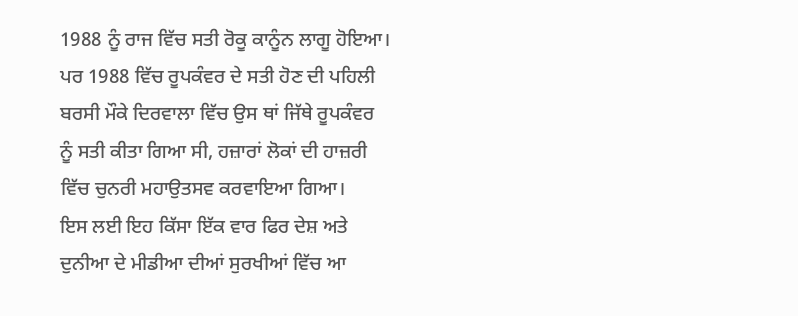1988 ਨੂੰ ਰਾਜ ਵਿੱਚ ਸਤੀ ਰੋਕੂ ਕਾਨੂੰਨ ਲਾਗੂ ਹੋਇਆ।
ਪਰ 1988 ਵਿੱਚ ਰੂਪਕੰਵਰ ਦੇ ਸਤੀ ਹੋਣ ਦੀ ਪਹਿਲੀ ਬਰਸੀ ਮੌਕੇ ਦਿਰਵਾਲਾ ਵਿੱਚ ਉਸ ਥਾਂ ਜਿੱਥੇ ਰੂਪਕੰਵਰ ਨੂੰ ਸਤੀ ਕੀਤਾ ਗਿਆ ਸੀ, ਹਜ਼ਾਰਾਂ ਲੋਕਾਂ ਦੀ ਹਾਜ਼ਰੀ ਵਿੱਚ ਚੁਨਰੀ ਮਹਾਉਤਸਵ ਕਰਵਾਇਆ ਗਿਆ।
ਇਸ ਲਈ ਇਹ ਕਿੱਸਾ ਇੱਕ ਵਾਰ ਫਿਰ ਦੇਸ਼ ਅਤੇ ਦੁਨੀਆ ਦੇ ਮੀਡੀਆ ਦੀਆਂ ਸੁਰਖੀਆਂ ਵਿੱਚ ਆ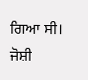ਗਿਆ ਸੀ।
ਜੋਸ਼ੀ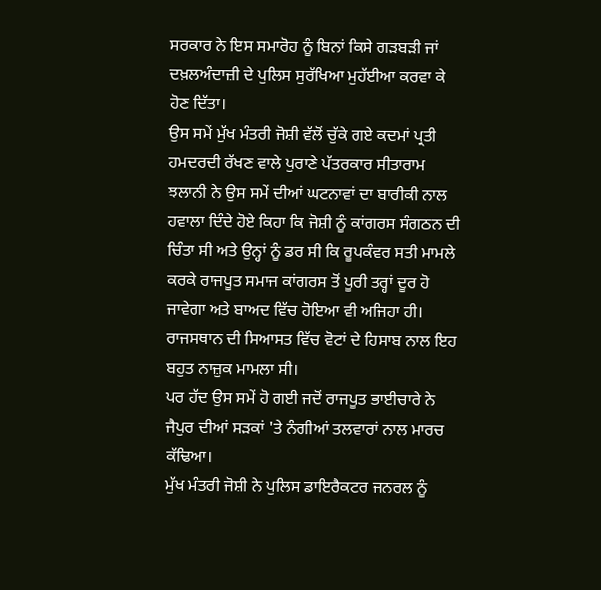ਸਰਕਾਰ ਨੇ ਇਸ ਸਮਾਰੋਹ ਨੂੰ ਬਿਨਾਂ ਕਿਸੇ ਗੜਬੜੀ ਜਾਂ ਦਖ਼ਲਅੰਦਾਜ਼ੀ ਦੇ ਪੁਲਿਸ ਸੁਰੱਖਿਆ ਮੁਹੱਈਆ ਕਰਵਾ ਕੇ ਹੋਣ ਦਿੱਤਾ।
ਉਸ ਸਮੇਂ ਮੁੱਖ ਮੰਤਰੀ ਜੋਸ਼ੀ ਵੱਲੋਂ ਚੁੱਕੇ ਗਏ ਕਦਮਾਂ ਪ੍ਰਤੀ ਹਮਦਰਦੀ ਰੱਖਣ ਵਾਲੇ ਪੁਰਾਣੇ ਪੱਤਰਕਾਰ ਸੀਤਾਰਾਮ ਝਲਾਨੀ ਨੇ ਉਸ ਸਮੇਂ ਦੀਆਂ ਘਟਨਾਵਾਂ ਦਾ ਬਾਰੀਕੀ ਨਾਲ ਹਵਾਲਾ ਦਿੰਦੇ ਹੋਏ ਕਿਹਾ ਕਿ ਜੋਸ਼ੀ ਨੂੰ ਕਾਂਗਰਸ ਸੰਗਠਨ ਦੀ ਚਿੰਤਾ ਸੀ ਅਤੇ ਉਨ੍ਹਾਂ ਨੂੰ ਡਰ ਸੀ ਕਿ ਰੂਪਕੰਵਰ ਸਤੀ ਮਾਮਲੇ ਕਰਕੇ ਰਾਜਪੂਤ ਸਮਾਜ ਕਾਂਗਰਸ ਤੋਂ ਪੂਰੀ ਤਰ੍ਹਾਂ ਦੂਰ ਹੋ ਜਾਵੇਗਾ ਅਤੇ ਬਾਅਦ ਵਿੱਚ ਹੋਇਆ ਵੀ ਅਜਿਹਾ ਹੀ।
ਰਾਜਸਥਾਨ ਦੀ ਸਿਆਸਤ ਵਿੱਚ ਵੋਟਾਂ ਦੇ ਹਿਸਾਬ ਨਾਲ ਇਹ ਬਹੁਤ ਨਾਜ਼ੁਕ ਮਾਮਲਾ ਸੀ।
ਪਰ ਹੱਦ ਉਸ ਸਮੇਂ ਹੋ ਗਈ ਜਦੋਂ ਰਾਜਪੂਤ ਭਾਈਚਾਰੇ ਨੇ ਜੈਪੁਰ ਦੀਆਂ ਸੜਕਾਂ 'ਤੇ ਨੰਗੀਆਂ ਤਲਵਾਰਾਂ ਨਾਲ ਮਾਰਚ ਕੱਢਿਆ।
ਮੁੱਖ ਮੰਤਰੀ ਜੋਸ਼ੀ ਨੇ ਪੁਲਿਸ ਡਾਇਰੈਕਟਰ ਜਨਰਲ ਨੂੰ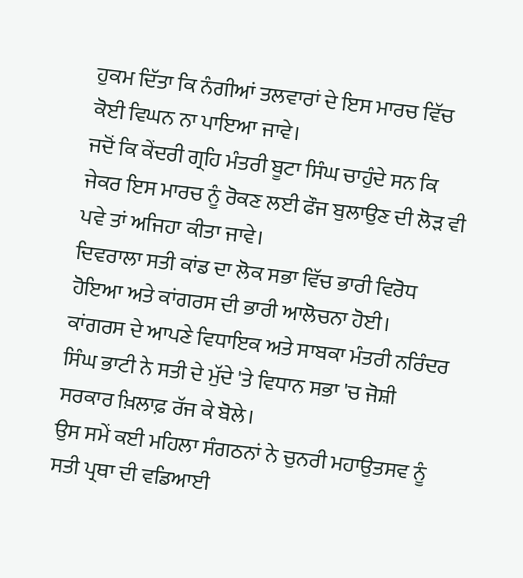ਹੁਕਮ ਦਿੱਤਾ ਕਿ ਨੰਗੀਆਂ ਤਲਵਾਰਾਂ ਦੇ ਇਸ ਮਾਰਚ ਵਿੱਚ ਕੋਈ ਵਿਘਨ ਨਾ ਪਾਇਆ ਜਾਵੇ।
ਜਦੋਂ ਕਿ ਕੇਂਦਰੀ ਗ੍ਰਹਿ ਮੰਤਰੀ ਬੂਟਾ ਸਿੰਘ ਚਾਹੁੰਦੇ ਸਨ ਕਿ ਜੇਕਰ ਇਸ ਮਾਰਚ ਨੂੰ ਰੋਕਣ ਲਈ ਫੌਜ ਬੁਲਾਉਣ ਦੀ ਲੋੜ ਵੀ ਪਵੇ ਤਾਂ ਅਜਿਹਾ ਕੀਤਾ ਜਾਵੇ।
ਦਿਵਰਾਲਾ ਸਤੀ ਕਾਂਡ ਦਾ ਲੋਕ ਸਭਾ ਵਿੱਚ ਭਾਰੀ ਵਿਰੋਧ ਹੋਇਆ ਅਤੇ ਕਾਂਗਰਸ ਦੀ ਭਾਰੀ ਆਲੋਚਨਾ ਹੋਈ।
ਕਾਂਗਰਸ ਦੇ ਆਪਣੇ ਵਿਧਾਇਕ ਅਤੇ ਸਾਬਕਾ ਮੰਤਰੀ ਨਰਿੰਦਰ ਸਿੰਘ ਭਾਟੀ ਨੇ ਸਤੀ ਦੇ ਮੁੱਦੇ 'ਤੇ ਵਿਧਾਨ ਸਭਾ 'ਚ ਜੋਸ਼ੀ ਸਰਕਾਰ ਖ਼ਿਲਾਫ਼ ਰੱਜ ਕੇ ਬੋਲੇ।
ਉਸ ਸਮੇਂ ਕਈ ਮਹਿਲਾ ਸੰਗਠਨਾਂ ਨੇ ਚੁਨਰੀ ਮਹਾਉਤਸਵ ਨੂੰ ਸਤੀ ਪ੍ਰਥਾ ਦੀ ਵਡਿਆਈ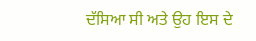ਦੱਸਿਆ ਸੀ ਅਤੇ ਉਹ ਇਸ ਦੇ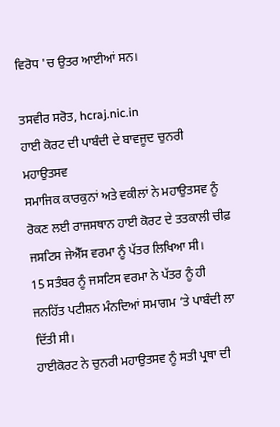ਵਿਰੋਧ 'ਚ ਉਤਰ ਆਈਆਂ ਸਨ।

ਤਸਵੀਰ ਸਰੋਤ, hcraj.nic.in
ਹਾਈ ਕੋਰਟ ਦੀ ਪਾਬੰਦੀ ਦੇ ਬਾਵਜੂਦ ਚੁਨਰੀ ਮਹਾਉਤਸਵ
ਸਮਾਜਿਕ ਕਾਰਕੁਨਾਂ ਅਤੇ ਵਕੀਲਾਂ ਨੇ ਮਹਾਉਤਸਵ ਨੂੰ ਰੋਕਣ ਲਈ ਰਾਜਸਥਾਨ ਹਾਈ ਕੋਰਟ ਦੇ ਤਤਕਾਲੀ ਚੀਫ਼ ਜਸਟਿਸ ਜੇਐੱਸ ਵਰਮਾ ਨੂੰ ਪੱਤਰ ਲਿਖਿਆ ਸੀ।
15 ਸਤੰਬਰ ਨੂੰ ਜਸਟਿਸ ਵਰਮਾ ਨੇ ਪੱਤਰ ਨੂੰ ਹੀ ਜਨਹਿੱਤ ਪਟੀਸ਼ਨ ਮੰਨਦਿਆਂ ਸਮਾਗਮ ’ਤੇ ਪਾਬੰਦੀ ਲਾ ਦਿੱਤੀ ਸੀ।
ਹਾਈਕੋਰਟ ਨੇ ਚੁਨਰੀ ਮਹਾਉਤਸਵ ਨੂੰ ਸਤੀ ਪ੍ਰਥਾ ਦੀ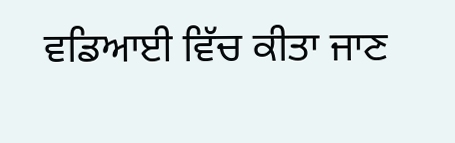ਵਡਿਆਈ ਵਿੱਚ ਕੀਤਾ ਜਾਣ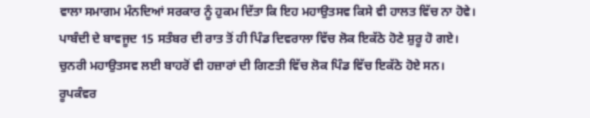ਵਾਲਾ ਸਮਾਗਮ ਮੰਨਦਿਆਂ ਸਰਕਾਰ ਨੂੰ ਹੁਕਮ ਦਿੱਤਾ ਕਿ ਇਹ ਮਹਾਉਤਸਵ ਕਿਸੇ ਵੀ ਹਾਲਤ ਵਿੱਚ ਨਾ ਹੋਵੇ।
ਪਾਬੰਦੀ ਦੇ ਬਾਵਜੂਦ 15 ਸਤੰਬਰ ਦੀ ਰਾਤ ਤੋਂ ਹੀ ਪਿੰਡ ਦਿਵਰਾਲਾ ਵਿੱਚ ਲੋਕ ਇਕੱਠੇ ਹੋਣੇ ਸ਼ੁਰੂ ਹੋ ਗਏ।
ਚੁਨਰੀ ਮਹਾਉਤਸਵ ਲਈ ਬਾਹਰੋਂ ਵੀ ਹਜ਼ਾਰਾਂ ਦੀ ਗਿਣਤੀ ਵਿੱਚ ਲੋਕ ਪਿੰਡ ਵਿੱਚ ਇਕੱਠੇ ਹੋਏ ਸਨ।
ਰੂਪਕੰਵਰ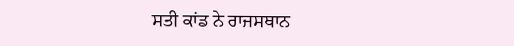ਸਤੀ ਕਾਂਡ ਨੇ ਰਾਜਸਥਾਨ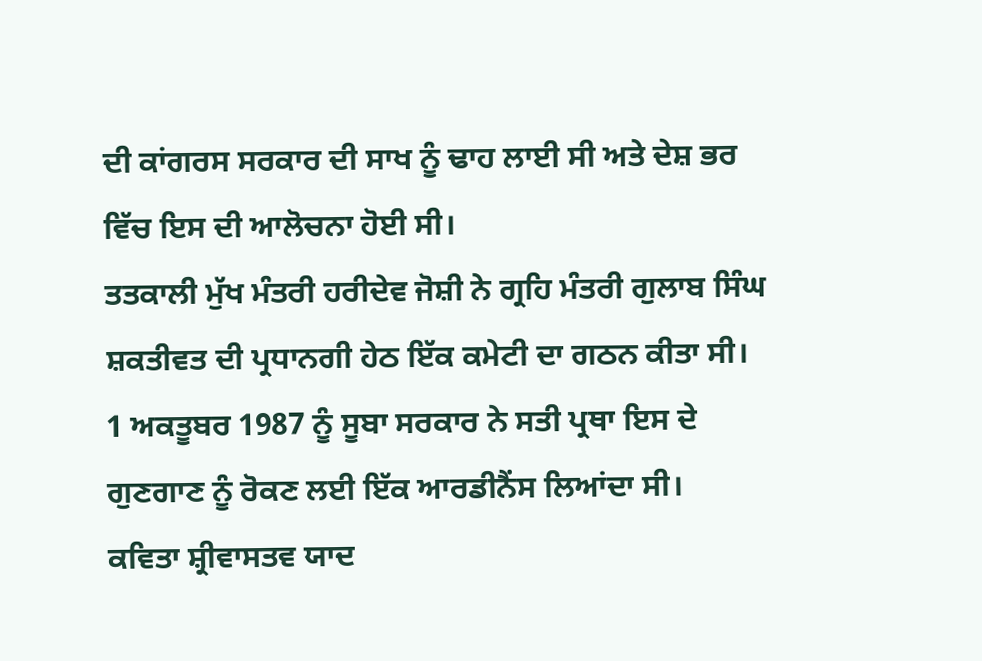ਦੀ ਕਾਂਗਰਸ ਸਰਕਾਰ ਦੀ ਸਾਖ ਨੂੰ ਢਾਹ ਲਾਈ ਸੀ ਅਤੇ ਦੇਸ਼ ਭਰ ਵਿੱਚ ਇਸ ਦੀ ਆਲੋਚਨਾ ਹੋਈ ਸੀ।
ਤਤਕਾਲੀ ਮੁੱਖ ਮੰਤਰੀ ਹਰੀਦੇਵ ਜੋਸ਼ੀ ਨੇ ਗ੍ਰਹਿ ਮੰਤਰੀ ਗੁਲਾਬ ਸਿੰਘ ਸ਼ਕਤੀਵਤ ਦੀ ਪ੍ਰਧਾਨਗੀ ਹੇਠ ਇੱਕ ਕਮੇਟੀ ਦਾ ਗਠਨ ਕੀਤਾ ਸੀ।
1 ਅਕਤੂਬਰ 1987 ਨੂੰ ਸੂਬਾ ਸਰਕਾਰ ਨੇ ਸਤੀ ਪ੍ਰਥਾ ਇਸ ਦੇ ਗੁਣਗਾਣ ਨੂੰ ਰੋਕਣ ਲਈ ਇੱਕ ਆਰਡੀਨੈਂਸ ਲਿਆਂਦਾ ਸੀ।
ਕਵਿਤਾ ਸ਼੍ਰੀਵਾਸਤਵ ਯਾਦ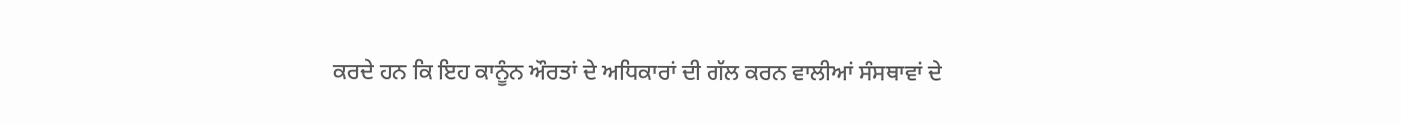ਕਰਦੇ ਹਨ ਕਿ ਇਹ ਕਾਨੂੰਨ ਔਰਤਾਂ ਦੇ ਅਧਿਕਾਰਾਂ ਦੀ ਗੱਲ ਕਰਨ ਵਾਲੀਆਂ ਸੰਸਥਾਵਾਂ ਦੇ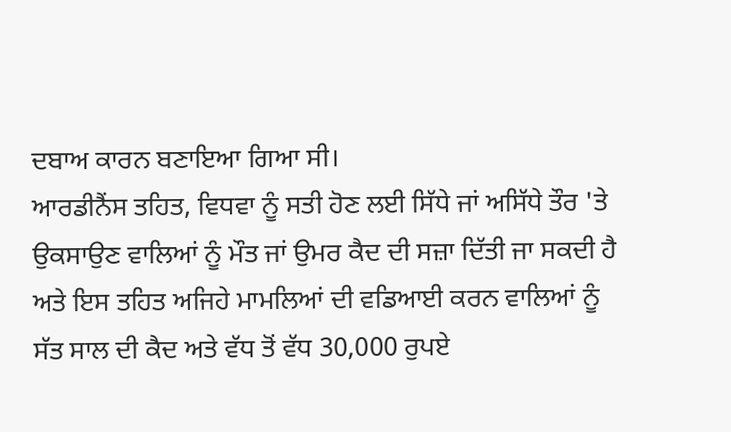ਦਬਾਅ ਕਾਰਨ ਬਣਾਇਆ ਗਿਆ ਸੀ।
ਆਰਡੀਨੈਂਸ ਤਹਿਤ, ਵਿਧਵਾ ਨੂੰ ਸਤੀ ਹੋਣ ਲਈ ਸਿੱਧੇ ਜਾਂ ਅਸਿੱਧੇ ਤੌਰ 'ਤੇ ਉਕਸਾਉਣ ਵਾਲਿਆਂ ਨੂੰ ਮੌਤ ਜਾਂ ਉਮਰ ਕੈਦ ਦੀ ਸਜ਼ਾ ਦਿੱਤੀ ਜਾ ਸਕਦੀ ਹੈ ਅਤੇ ਇਸ ਤਹਿਤ ਅਜਿਹੇ ਮਾਮਲਿਆਂ ਦੀ ਵਡਿਆਈ ਕਰਨ ਵਾਲਿਆਂ ਨੂੰ ਸੱਤ ਸਾਲ ਦੀ ਕੈਦ ਅਤੇ ਵੱਧ ਤੋਂ ਵੱਧ 30,000 ਰੁਪਏ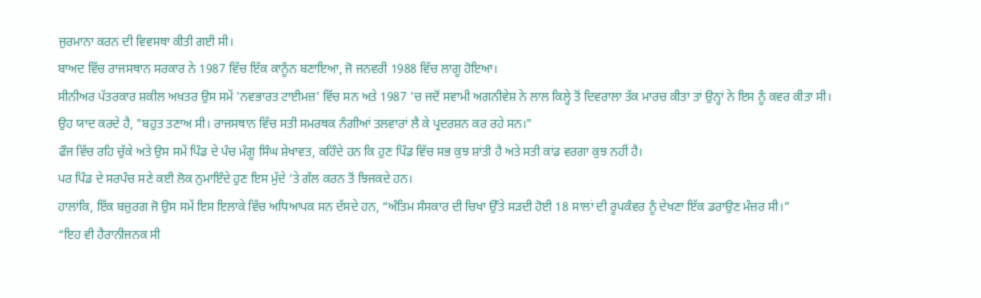ਜੁਰਮਾਨਾ ਕਰਨ ਦੀ ਵਿਵਸਥਾ ਕੀਤੀ ਗਈ ਸੀ।
ਬਾਅਦ ਵਿੱਚ ਰਾਜਸਥਾਨ ਸਰਕਾਰ ਨੇ 1987 ਵਿੱਚ ਇੱਕ ਕਾਨੂੰਨ ਬਣਾਇਆ, ਜੋ ਜਨਵਰੀ 1988 ਵਿੱਚ ਲਾਗੂ ਹੋਇਆ।
ਸੀਨੀਅਰ ਪੱਤਰਕਾਰ ਸ਼ਕੀਲ ਅਖ਼ਤਰ ਉਸ ਸਮੇਂ 'ਨਵਭਾਰਤ ਟਾਈਮਜ਼' ਵਿੱਚ ਸਨ ਅਤੇ 1987 'ਚ ਜਦੋਂ ਸਵਾਮੀ ਅਗਨੀਵੇਸ਼ ਨੇ ਲਾਲ ਕਿਲ੍ਹੇ ਤੋਂ ਦਿਵਰਾਲਾ ਤੱਕ ਮਾਰਚ ਕੀਤਾ ਤਾਂ ਉਨ੍ਹਾਂ ਨੇ ਇਸ ਨੂੰ ਕਵਰ ਕੀਤਾ ਸੀ।
ਉਹ ਯਾਦ ਕਰਦੇ ਹੈ, "ਬਹੁਤ ਤਣਾਅ ਸੀ। ਰਾਜਸਥਾਨ ਵਿੱਚ ਸਤੀ ਸਮਰਥਕ ਨੰਗੀਆਂ ਤਲਵਾਰਾਂ ਲੈ ਕੇ ਪ੍ਰਦਰਸ਼ਨ ਕਰ ਰਹੇ ਸਨ।"
ਫੌਜ ਵਿੱਚ ਰਹਿ ਚੁੱਕੇ ਅਤੇ ਉਸ ਸਮੇਂ ਪਿੰਡ ਦੇ ਪੰਚ ਮੰਗੂ ਸਿੰਘ ਸ਼ੇਖਾਵਤ, ਕਹਿੰਦੇ ਹਨ ਕਿ ਹੁਣ ਪਿੰਡ ਵਿੱਚ ਸਭ ਕੁਝ ਸ਼ਾਂਤੀ ਹੈ ਅਤੇ ਸਤੀ ਕਾਂਡ ਵਰਗਾ ਕੁਝ ਨਹੀਂ ਹੈ।
ਪਰ ਪਿੰਡ ਦੇ ਸਰਪੰਚ ਸਣੇ ਕਈ ਲੋਕ ਨੁਮਾਇੰਦੇ ਹੁਣ ਇਸ ਮੁੱਦੇ ’ਤੇ ਗੱਲ ਕਰਨ ਤੋਂ ਝਿਜਕਦੇ ਹਨ।
ਹਾਲਾਂਕਿ, ਇੱਕ ਬਜ਼ੁਰਗ ਜੋ ਉਸ ਸਮੇਂ ਇਸ ਇਲਾਕੇ ਵਿੱਚ ਅਧਿਆਪਕ ਸਨ ਦੱਸਦੇ ਹਨ, “ਅੰਤਿਮ ਸੰਸਕਾਰ ਦੀ ਚਿਖਾ ਉੱਤੇ ਸੜਦੀ ਹੋਈ 18 ਸਾਲਾਂ ਦੀ ਰੂਪਕੰਵਰ ਨੂੰ ਦੇਖਣਾ ਇੱਕ ਡਰਾਉਣ ਮੰਜ਼ਰ ਸੀ।”
“ਇਹ ਵੀ ਹੈਰਾਨੀਜਨਕ ਸੀ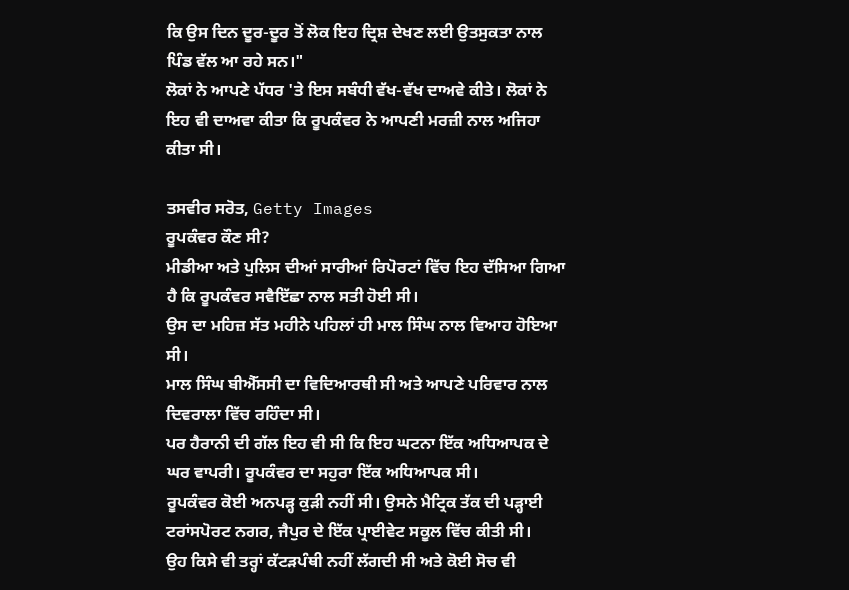ਕਿ ਉਸ ਦਿਨ ਦੂਰ-ਦੂਰ ਤੋਂ ਲੋਕ ਇਹ ਦ੍ਰਿਸ਼ ਦੇਖਣ ਲਈ ਉਤਸੁਕਤਾ ਨਾਲ ਪਿੰਡ ਵੱਲ ਆ ਰਹੇ ਸਨ।"
ਲੋਕਾਂ ਨੇ ਆਪਣੇ ਪੱਧਰ 'ਤੇ ਇਸ ਸਬੰਧੀ ਵੱਖ-ਵੱਖ ਦਾਅਵੇ ਕੀਤੇ। ਲੋਕਾਂ ਨੇ ਇਹ ਵੀ ਦਾਅਵਾ ਕੀਤਾ ਕਿ ਰੂਪਕੰਵਰ ਨੇ ਆਪਣੀ ਮਰਜ਼ੀ ਨਾਲ ਅਜਿਹਾ ਕੀਤਾ ਸੀ।

ਤਸਵੀਰ ਸਰੋਤ, Getty Images
ਰੂਪਕੰਵਰ ਕੌਣ ਸੀ?
ਮੀਡੀਆ ਅਤੇ ਪੁਲਿਸ ਦੀਆਂ ਸਾਰੀਆਂ ਰਿਪੋਰਟਾਂ ਵਿੱਚ ਇਹ ਦੱਸਿਆ ਗਿਆ ਹੈ ਕਿ ਰੂਪਕੰਵਰ ਸਵੈਇੱਛਾ ਨਾਲ ਸਤੀ ਹੋਈ ਸੀ।
ਉਸ ਦਾ ਮਹਿਜ਼ ਸੱਤ ਮਹੀਨੇ ਪਹਿਲਾਂ ਹੀ ਮਾਲ ਸਿੰਘ ਨਾਲ ਵਿਆਹ ਹੋਇਆ ਸੀ।
ਮਾਲ ਸਿੰਘ ਬੀਐੱਸਸੀ ਦਾ ਵਿਦਿਆਰਥੀ ਸੀ ਅਤੇ ਆਪਣੇ ਪਰਿਵਾਰ ਨਾਲ ਦਿਵਰਾਲਾ ਵਿੱਚ ਰਹਿੰਦਾ ਸੀ।
ਪਰ ਹੈਰਾਨੀ ਦੀ ਗੱਲ ਇਹ ਵੀ ਸੀ ਕਿ ਇਹ ਘਟਨਾ ਇੱਕ ਅਧਿਆਪਕ ਦੇ ਘਰ ਵਾਪਰੀ। ਰੂਪਕੰਵਰ ਦਾ ਸਹੁਰਾ ਇੱਕ ਅਧਿਆਪਕ ਸੀ।
ਰੂਪਕੰਵਰ ਕੋਈ ਅਨਪੜ੍ਹ ਕੁੜੀ ਨਹੀਂ ਸੀ। ਉਸਨੇ ਮੈਟ੍ਰਿਕ ਤੱਕ ਦੀ ਪੜ੍ਹਾਈ ਟਰਾਂਸਪੋਰਟ ਨਗਰ, ਜੈਪੁਰ ਦੇ ਇੱਕ ਪ੍ਰਾਈਵੇਟ ਸਕੂਲ ਵਿੱਚ ਕੀਤੀ ਸੀ।
ਉਹ ਕਿਸੇ ਵੀ ਤਰ੍ਹਾਂ ਕੱਟੜਪੰਥੀ ਨਹੀਂ ਲੱਗਦੀ ਸੀ ਅਤੇ ਕੋਈ ਸੋਚ ਵੀ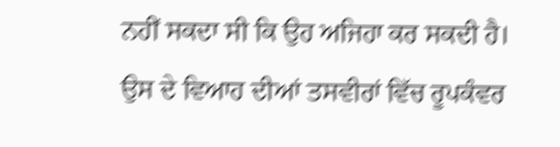ਨਹੀਂ ਸਕਦਾ ਸੀ ਕਿ ਉਹ ਅਜਿਹਾ ਕਰ ਸਕਦੀ ਹੈ।
ਉਸ ਦੇ ਵਿਆਹ ਦੀਆਂ ਤਸਵੀਰਾਂ ਵਿੱਚ ਰੂਪਕੰਵਰ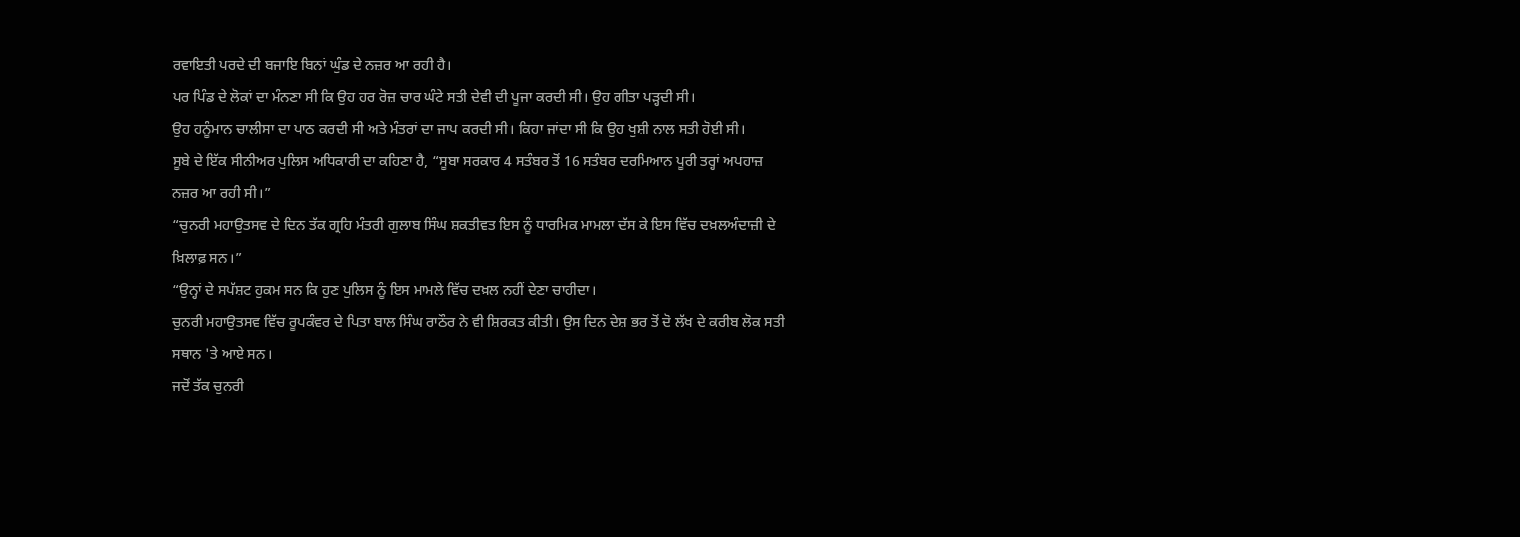ਰਵਾਇਤੀ ਪਰਦੇ ਦੀ ਬਜਾਇ ਬਿਨਾਂ ਘੁੰਡ ਦੇ ਨਜ਼ਰ ਆ ਰਹੀ ਹੈ।
ਪਰ ਪਿੰਡ ਦੇ ਲੋਕਾਂ ਦਾ ਮੰਨਣਾ ਸੀ ਕਿ ਉਹ ਹਰ ਰੋਜ਼ ਚਾਰ ਘੰਟੇ ਸਤੀ ਦੇਵੀ ਦੀ ਪੂਜਾ ਕਰਦੀ ਸੀ। ਉਹ ਗੀਤਾ ਪੜ੍ਹਦੀ ਸੀ।
ਉਹ ਹਨੂੰਮਾਨ ਚਾਲੀਸਾ ਦਾ ਪਾਠ ਕਰਦੀ ਸੀ ਅਤੇ ਮੰਤਰਾਂ ਦਾ ਜਾਪ ਕਰਦੀ ਸੀ। ਕਿਹਾ ਜਾਂਦਾ ਸੀ ਕਿ ਉਹ ਖੁਸ਼ੀ ਨਾਲ ਸਤੀ ਹੋਈ ਸੀ।
ਸੂਬੇ ਦੇ ਇੱਕ ਸੀਨੀਅਰ ਪੁਲਿਸ ਅਧਿਕਾਰੀ ਦਾ ਕਹਿਣਾ ਹੈ, “ਸੂਬਾ ਸਰਕਾਰ 4 ਸਤੰਬਰ ਤੋਂ 16 ਸਤੰਬਰ ਦਰਮਿਆਨ ਪੂਰੀ ਤਰ੍ਹਾਂ ਅਪਹਾਜ਼ ਨਜ਼ਰ ਆ ਰਹੀ ਸੀ।”
“ਚੁਨਰੀ ਮਹਾਉਤਸਵ ਦੇ ਦਿਨ ਤੱਕ ਗ੍ਰਹਿ ਮੰਤਰੀ ਗੁਲਾਬ ਸਿੰਘ ਸ਼ਕਤੀਵਤ ਇਸ ਨੂੰ ਧਾਰਮਿਕ ਮਾਮਲਾ ਦੱਸ ਕੇ ਇਸ ਵਿੱਚ ਦਖ਼ਲਅੰਦਾਜ਼ੀ ਦੇ ਖ਼ਿਲਾਫ਼ ਸਨ।”
“ਉਨ੍ਹਾਂ ਦੇ ਸਪੱਸ਼ਟ ਹੁਕਮ ਸਨ ਕਿ ਹੁਣ ਪੁਲਿਸ ਨੂੰ ਇਸ ਮਾਮਲੇ ਵਿੱਚ ਦਖ਼ਲ ਨਹੀਂ ਦੇਣਾ ਚਾਹੀਦਾ।
ਚੁਨਰੀ ਮਹਾਉਤਸਵ ਵਿੱਚ ਰੂਪਕੰਵਰ ਦੇ ਪਿਤਾ ਬਾਲ ਸਿੰਘ ਰਾਠੌਰ ਨੇ ਵੀ ਸ਼ਿਰਕਤ ਕੀਤੀ। ਉਸ ਦਿਨ ਦੇਸ਼ ਭਰ ਤੋਂ ਦੋ ਲੱਖ ਦੇ ਕਰੀਬ ਲੋਕ ਸਤੀ ਸਥਾਨ 'ਤੇ ਆਏ ਸਨ।
ਜਦੋਂ ਤੱਕ ਚੁਨਰੀ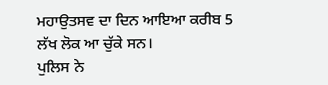ਮਹਾਉਤਸਵ ਦਾ ਦਿਨ ਆਇਆ ਕਰੀਬ 5 ਲੱਖ ਲੋਕ ਆ ਚੁੱਕੇ ਸਨ।
ਪੁਲਿਸ ਨੇ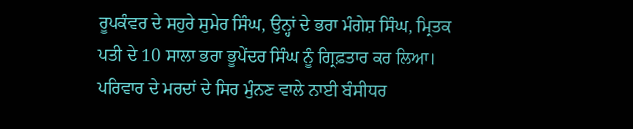ਰੂਪਕੰਵਰ ਦੇ ਸਹੁਰੇ ਸੁਮੇਰ ਸਿੰਘ, ਉਨ੍ਹਾਂ ਦੇ ਭਰਾ ਮੰਗੇਸ਼ ਸਿੰਘ, ਮ੍ਰਿਤਕ ਪਤੀ ਦੇ 10 ਸਾਲਾ ਭਰਾ ਭੂਪੇਂਦਰ ਸਿੰਘ ਨੂੰ ਗ੍ਰਿਫ਼ਤਾਰ ਕਰ ਲਿਆ।
ਪਰਿਵਾਰ ਦੇ ਮਰਦਾਂ ਦੇ ਸਿਰ ਮੁੰਨਣ ਵਾਲੇ ਨਾਈ ਬੰਸੀਧਰ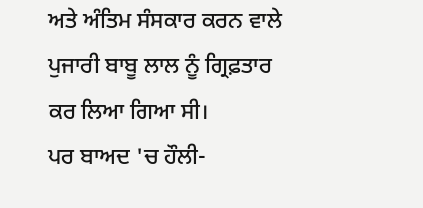ਅਤੇ ਅੰਤਿਮ ਸੰਸਕਾਰ ਕਰਨ ਵਾਲੇ ਪੁਜਾਰੀ ਬਾਬੂ ਲਾਲ ਨੂੰ ਗ੍ਰਿਫ਼ਤਾਰ ਕਰ ਲਿਆ ਗਿਆ ਸੀ।
ਪਰ ਬਾਅਦ 'ਚ ਹੌਲੀ-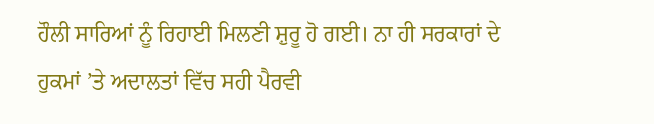ਹੌਲੀ ਸਾਰਿਆਂ ਨੂੰ ਰਿਹਾਈ ਮਿਲਣੀ ਸ਼ੁਰੂ ਹੋ ਗਈ। ਨਾ ਹੀ ਸਰਕਾਰਾਂ ਦੇ ਹੁਕਮਾਂ ’ਤੇ ਅਦਾਲਤਾਂ ਵਿੱਚ ਸਹੀ ਪੈਰਵੀ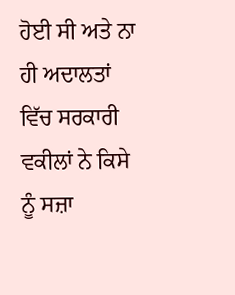ਹੋਈ ਸੀ ਅਤੇ ਨਾ ਹੀ ਅਦਾਲਤਾਂ ਵਿੱਚ ਸਰਕਾਰੀ ਵਕੀਲਾਂ ਨੇ ਕਿਸੇ ਨੂੰ ਸਜ਼ਾ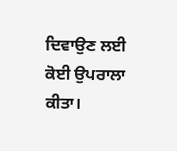ਦਿਵਾਉਣ ਲਈ ਕੋਈ ਉਪਰਾਲਾ ਕੀਤਾ।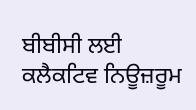ਬੀਬੀਸੀ ਲਈ ਕਲੈਕਟਿਵ ਨਿਊਜ਼ਰੂਮ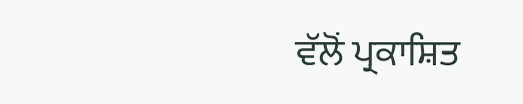ਵੱਲੋਂ ਪ੍ਰਕਾਸ਼ਿਤ